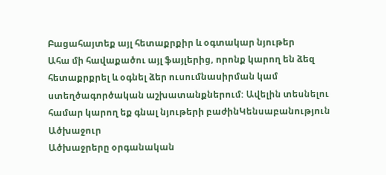Բացահայտեք այլ հետաքրքիր և օգտակար նյութեր
Ահա մի հավաքածու այլ ֆայլերից, որոնք կարող են ձեզ հետաքրքրել և օգնել ձեր ուսումնասիրման կամ ստեղծագործական աշխատանքներում: Ավելին տեսնելու համար կարող եք գնալ նյութերի բաժինԿենսաբանություն
Ածխաջուր
Ածխաջրերը օրգանական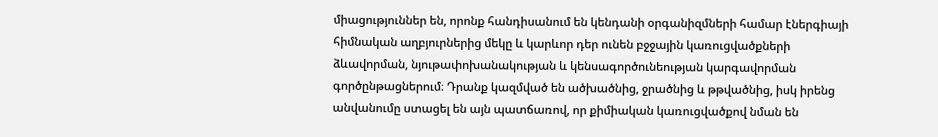միացություններ են, որոնք հանդիսանում են կենդանի օրգանիզմների համար էներգիայի հիմնական աղբյուրներից մեկը և կարևոր դեր ունեն բջջային կառուցվածքների ձևավորման, նյութափոխանակության և կենսագործունեության կարգավորման գործընթացներում։ Դրանք կազմված են ածխածնից, ջրածնից և թթվածնից, իսկ իրենց անվանումը ստացել են այն պատճառով, որ քիմիական կառուցվածքով նման են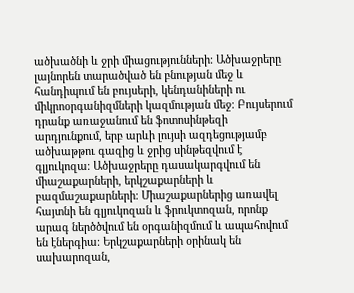ածխածնի և ջրի միացությունների։ Ածխաջրերը լայնորեն տարածված են բնության մեջ և հանդիպում են բույսերի, կենդանիների ու միկրոօրգանիզմների կազմության մեջ։ Բույսերում դրանք առաջանում են ֆոտոսինթեզի արդյունքում, երբ արևի լույսի ազդեցությամբ ածխաթթու գազից և ջրից սինթեզվում է գլյուկոզա։ Ածխաջրերը դասակարգվում են միաշաքարների, երկշաքարների և բազմաշաքարների։ Միաշաքարներից առավել հայտնի են գլյուկոզան և ֆրուկտոզան, որոնք արագ ներծծվում են օրգանիզմում և ապահովում են էներգիա։ Երկշաքարների օրինակ են սախարոզան,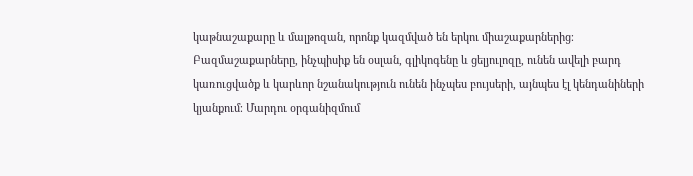կաթնաշաքարը և մալթոզան, որոնք կազմված են երկու միաշաքարներից։ Բազմաշաքարները, ինչպիսիք են օսլան, գլիկոգենը և ցելյուլոզը, ունեն ավելի բարդ կառուցվածք և կարևոր նշանակություն ունեն ինչպես բույսերի, այնպես էլ կենդանիների կյանքում։ Մարդու օրգանիզմում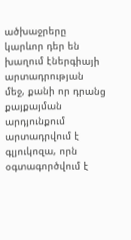ածխաջրերը կարևոր դեր են խաղում էներգիայի արտադրության մեջ, քանի որ դրանց քայքայման արդյունքում արտադրվում է գլյուկոզա, որն օգտագործվում է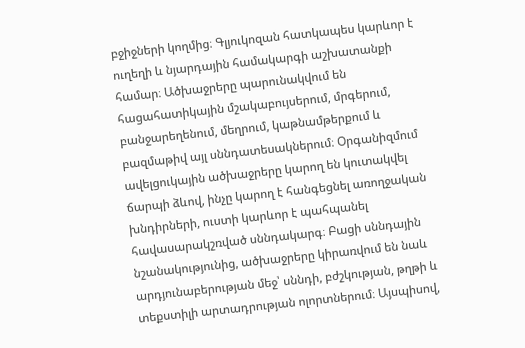բջիջների կողմից։ Գլյուկոզան հատկապես կարևոր է ուղեղի և նյարդային համակարգի աշխատանքի համար։ Ածխաջրերը պարունակվում են հացահատիկային մշակաբույսերում, մրգերում, բանջարեղենում, մեղրում, կաթնամթերքում և բազմաթիվ այլ սննդատեսակներում։ Օրգանիզմում ավելցուկային ածխաջրերը կարող են կուտակվել ճարպի ձևով, ինչը կարող է հանգեցնել առողջական խնդիրների, ուստի կարևոր է պահպանել հավասարակշռված սննդակարգ։ Բացի սննդային նշանակությունից, ածխաջրերը կիրառվում են նաև արդյունաբերության մեջ՝ սննդի, բժշկության, թղթի և տեքստիլի արտադրության ոլորտներում։ Այսպիսով,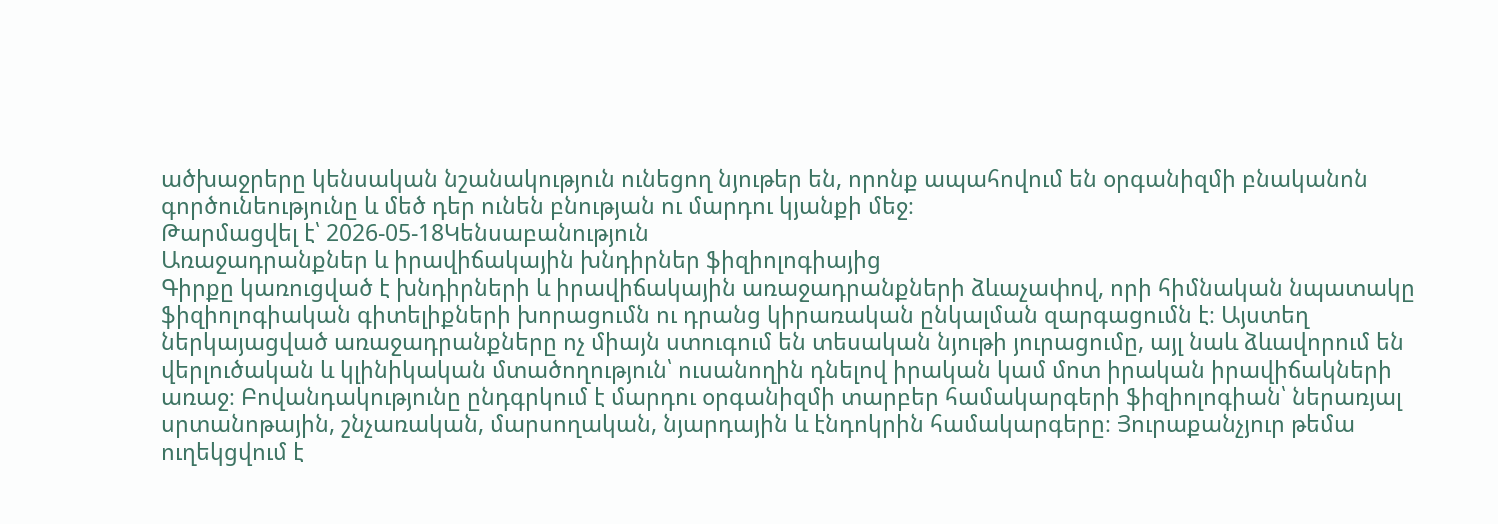ածխաջրերը կենսական նշանակություն ունեցող նյութեր են, որոնք ապահովում են օրգանիզմի բնականոն գործունեությունը և մեծ դեր ունեն բնության ու մարդու կյանքի մեջ։
Թարմացվել է՝ 2026-05-18Կենսաբանություն
Առաջադրանքներ և իրավիճակային խնդիրներ ֆիզիոլոգիայից
Գիրքը կառուցված է խնդիրների և իրավիճակային առաջադրանքների ձևաչափով, որի հիմնական նպատակը ֆիզիոլոգիական գիտելիքների խորացումն ու դրանց կիրառական ընկալման զարգացումն է։ Այստեղ ներկայացված առաջադրանքները ոչ միայն ստուգում են տեսական նյութի յուրացումը, այլ նաև ձևավորում են վերլուծական և կլինիկական մտածողություն՝ ուսանողին դնելով իրական կամ մոտ իրական իրավիճակների առաջ։ Բովանդակությունը ընդգրկում է մարդու օրգանիզմի տարբեր համակարգերի ֆիզիոլոգիան՝ ներառյալ սրտանոթային, շնչառական, մարսողական, նյարդային և էնդոկրին համակարգերը։ Յուրաքանչյուր թեմա ուղեկցվում է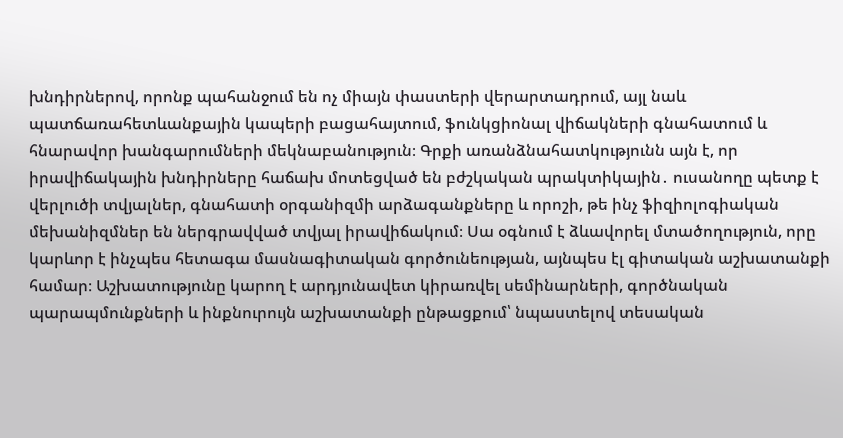խնդիրներով, որոնք պահանջում են ոչ միայն փաստերի վերարտադրում, այլ նաև պատճառահետևանքային կապերի բացահայտում, ֆունկցիոնալ վիճակների գնահատում և հնարավոր խանգարումների մեկնաբանություն։ Գրքի առանձնահատկությունն այն է, որ իրավիճակային խնդիրները հաճախ մոտեցված են բժշկական պրակտիկային․ ուսանողը պետք է վերլուծի տվյալներ, գնահատի օրգանիզմի արձագանքները և որոշի, թե ինչ ֆիզիոլոգիական մեխանիզմներ են ներգրավված տվյալ իրավիճակում։ Սա օգնում է ձևավորել մտածողություն, որը կարևոր է ինչպես հետագա մասնագիտական գործունեության, այնպես էլ գիտական աշխատանքի համար։ Աշխատությունը կարող է արդյունավետ կիրառվել սեմինարների, գործնական պարապմունքների և ինքնուրույն աշխատանքի ընթացքում՝ նպաստելով տեսական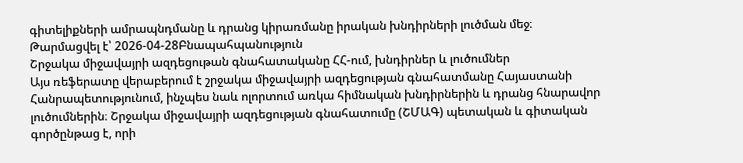գիտելիքների ամրապնդմանը և դրանց կիրառմանը իրական խնդիրների լուծման մեջ։
Թարմացվել է՝ 2026-04-28Բնապահպանություն
Շրջակա միջավայրի ազդեցութան գնահատականը ՀՀ-ում, խնդիրներ և լուծումներ
Այս ռեֆերատը վերաբերում է շրջակա միջավայրի ազդեցության գնահատմանը Հայաստանի Հանրապետությունում, ինչպես նաև ոլորտում առկա հիմնական խնդիրներին և դրանց հնարավոր լուծումներին։ Շրջակա միջավայրի ազդեցության գնահատումը (ՇՄԱԳ) պետական և գիտական գործընթաց է, որի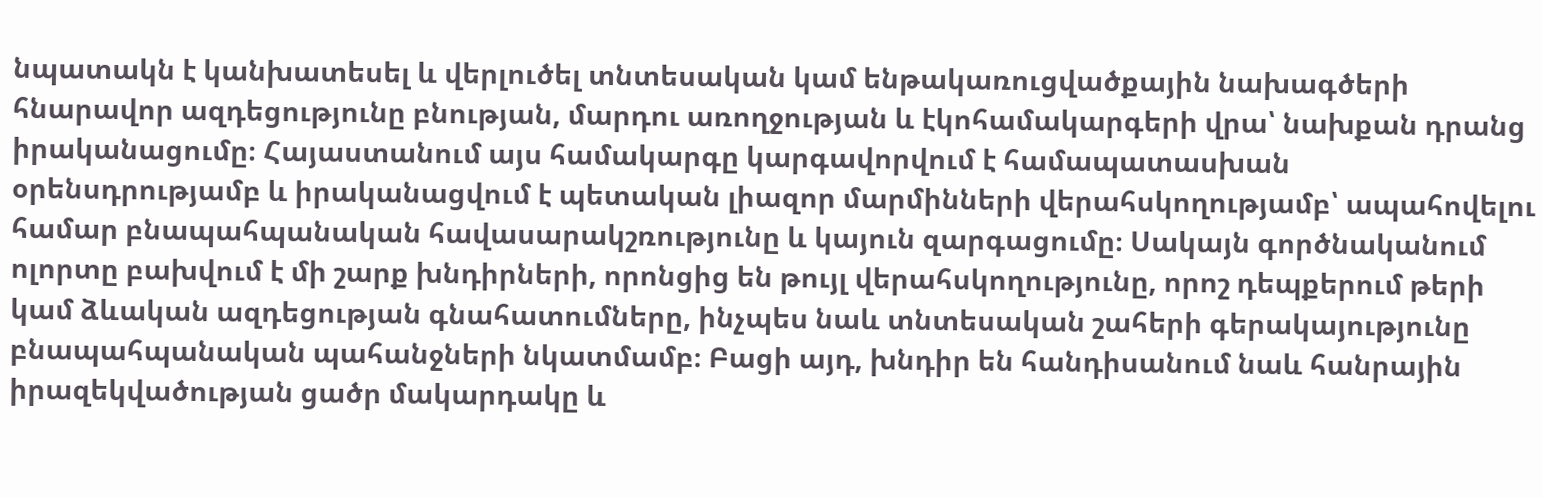նպատակն է կանխատեսել և վերլուծել տնտեսական կամ ենթակառուցվածքային նախագծերի հնարավոր ազդեցությունը բնության, մարդու առողջության և էկոհամակարգերի վրա՝ նախքան դրանց իրականացումը։ Հայաստանում այս համակարգը կարգավորվում է համապատասխան օրենսդրությամբ և իրականացվում է պետական լիազոր մարմինների վերահսկողությամբ՝ ապահովելու համար բնապահպանական հավասարակշռությունը և կայուն զարգացումը։ Սակայն գործնականում ոլորտը բախվում է մի շարք խնդիրների, որոնցից են թույլ վերահսկողությունը, որոշ դեպքերում թերի կամ ձևական ազդեցության գնահատումները, ինչպես նաև տնտեսական շահերի գերակայությունը բնապահպանական պահանջների նկատմամբ։ Բացի այդ, խնդիր են հանդիսանում նաև հանրային իրազեկվածության ցածր մակարդակը և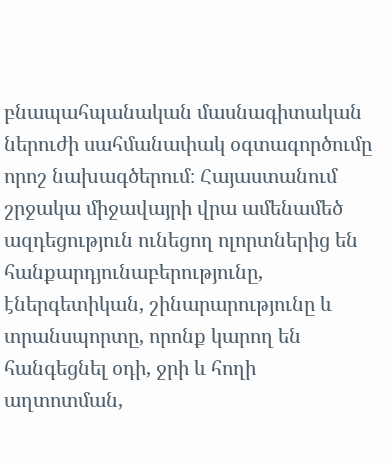բնապահպանական մասնագիտական ներուժի սահմանափակ օգտագործումը որոշ նախագծերում։ Հայաստանում շրջակա միջավայրի վրա ամենամեծ ազդեցություն ունեցող ոլորտներից են հանքարդյունաբերությունը, էներգետիկան, շինարարությունը և տրանսպորտը, որոնք կարող են հանգեցնել օդի, ջրի և հողի աղտոտման,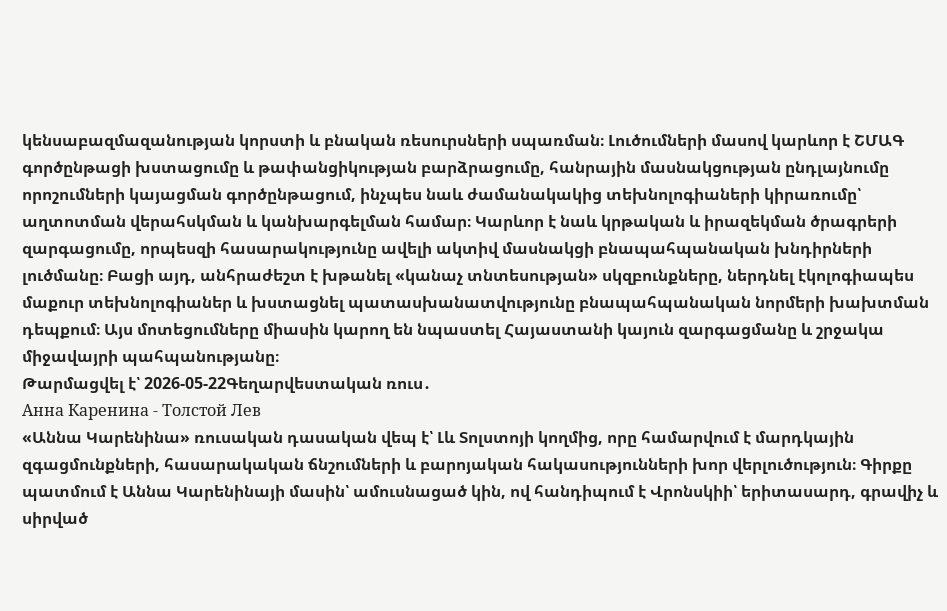կենսաբազմազանության կորստի և բնական ռեսուրսների սպառման։ Լուծումների մասով կարևոր է ՇՄԱԳ գործընթացի խստացումը և թափանցիկության բարձրացումը, հանրային մասնակցության ընդլայնումը որոշումների կայացման գործընթացում, ինչպես նաև ժամանակակից տեխնոլոգիաների կիրառումը՝ աղտոտման վերահսկման և կանխարգելման համար։ Կարևոր է նաև կրթական և իրազեկման ծրագրերի զարգացումը, որպեսզի հասարակությունը ավելի ակտիվ մասնակցի բնապահպանական խնդիրների լուծմանը։ Բացի այդ, անհրաժեշտ է խթանել «կանաչ տնտեսության» սկզբունքները, ներդնել էկոլոգիապես մաքուր տեխնոլոգիաներ և խստացնել պատասխանատվությունը բնապահպանական նորմերի խախտման դեպքում։ Այս մոտեցումները միասին կարող են նպաստել Հայաստանի կայուն զարգացմանը և շրջակա միջավայրի պահպանությանը։
Թարմացվել է՝ 2026-05-22Գեղարվեստական ռուս․
Анна Каренина - Толстой Лев
«Աննա Կարենինա» ռուսական դասական վեպ է՝ Լև Տոլստոյի կողմից, որը համարվում է մարդկային զգացմունքների, հասարակական ճնշումների և բարոյական հակասությունների խոր վերլուծություն։ Գիրքը պատմում է Աննա Կարենինայի մասին՝ ամուսնացած կին, ով հանդիպում է Վրոնսկիի՝ երիտասարդ, գրավիչ և սիրված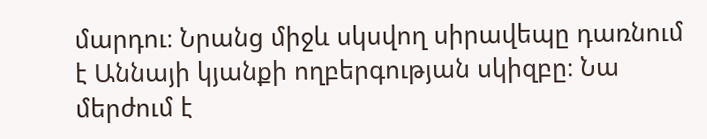մարդու։ Նրանց միջև սկսվող սիրավեպը դառնում է Աննայի կյանքի ողբերգության սկիզբը։ Նա մերժում է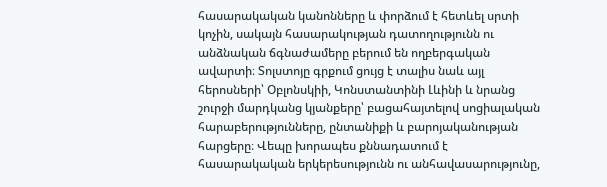հասարակական կանոնները և փորձում է հետևել սրտի կոչին, սակայն հասարակության դատողությունն ու անձնական ճգնաժամերը բերում են ողբերգական ավարտի։ Տոլստոյը գրքում ցույց է տալիս նաև այլ հերոսների՝ Օբլոնսկիի, Կոնստանտինի Լևինի և նրանց շուրջի մարդկանց կյանքերը՝ բացահայտելով սոցիալական հարաբերությունները, ընտանիքի և բարոյականության հարցերը։ Վեպը խորապես քննադատում է հասարակական երկերեսությունն ու անհավասարությունը,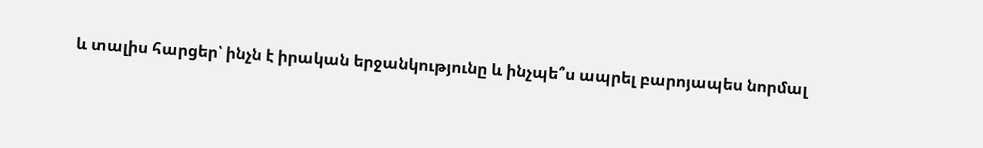և տալիս հարցեր՝ ինչն է իրական երջանկությունը և ինչպե՞ս ապրել բարոյապես նորմալ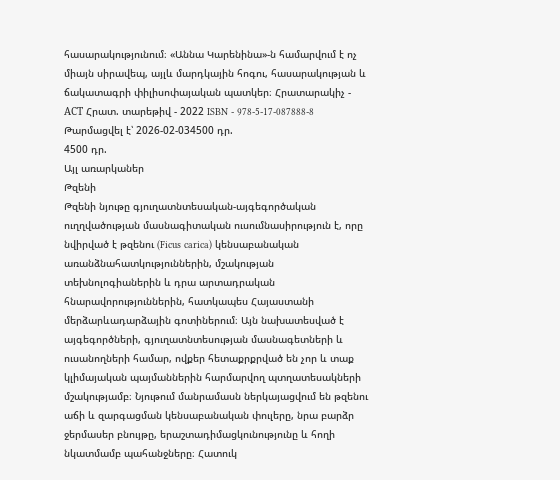հասարակությունում։ «Աննա Կարենինա»-ն համարվում է ոչ միայն սիրավեպ, այլև մարդկային հոգու, հասարակության և ճակատագրի փիլիսոփայական պատկեր։ Հրատարակիչ - АСТ Հրատ. տարեթիվ - 2022 ISBN - 978-5-17-087888-8
Թարմացվել է՝ 2026-02-034500 դր.
4500 դր.
Այլ առարկաներ
Թզենի
Թզենի նյութը գյուղատնտեսական-այգեգործական ուղղվածության մասնագիտական ուսումնասիրություն է, որը նվիրված է թզենու (Ficus carica) կենսաբանական առանձնահատկություններին, մշակության տեխնոլոգիաներին և դրա արտադրական հնարավորություններին, հատկապես Հայաստանի մերձարևադարձային գոտիներում։ Այն նախատեսված է այգեգործների, գյուղատնտեսության մասնագետների և ուսանողների համար, ովքեր հետաքրքրված են չոր և տաք կլիմայական պայմաններին հարմարվող պտղատեսակների մշակությամբ։ Նյութում մանրամասն ներկայացվում են թզենու աճի և զարգացման կենսաբանական փուլերը, նրա բարձր ջերմասեր բնույթը, երաշտադիմացկունությունը և հողի նկատմամբ պահանջները։ Հատուկ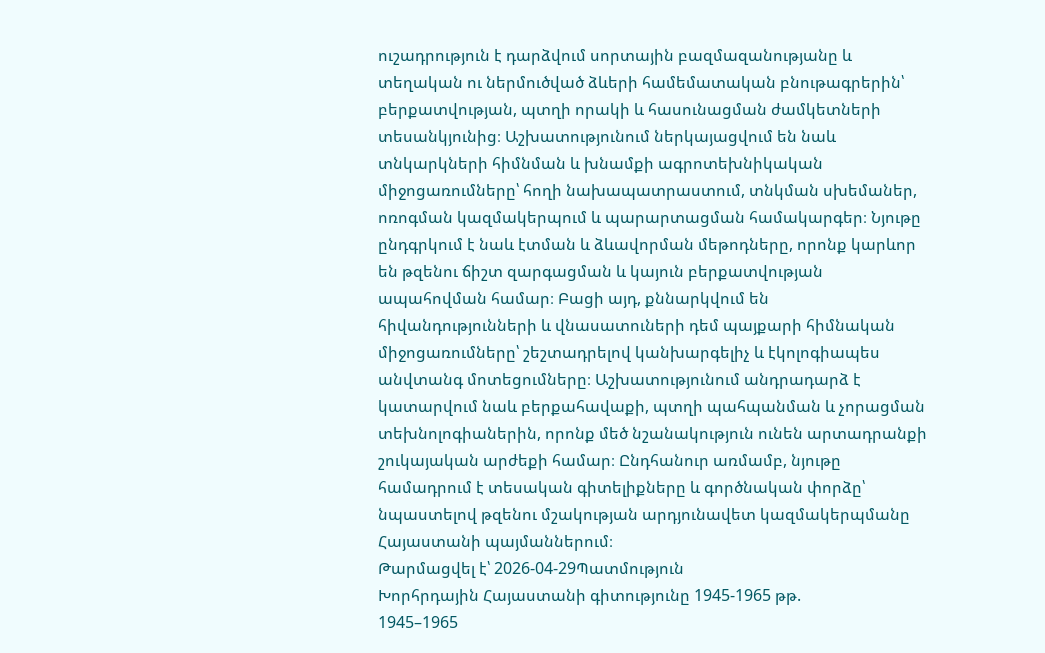ուշադրություն է դարձվում սորտային բազմազանությանը և տեղական ու ներմուծված ձևերի համեմատական բնութագրերին՝ բերքատվության, պտղի որակի և հասունացման ժամկետների տեսանկյունից։ Աշխատությունում ներկայացվում են նաև տնկարկների հիմնման և խնամքի ագրոտեխնիկական միջոցառումները՝ հողի նախապատրաստում, տնկման սխեմաներ, ոռոգման կազմակերպում և պարարտացման համակարգեր։ Նյութը ընդգրկում է նաև էտման և ձևավորման մեթոդները, որոնք կարևոր են թզենու ճիշտ զարգացման և կայուն բերքատվության ապահովման համար։ Բացի այդ, քննարկվում են հիվանդությունների և վնասատուների դեմ պայքարի հիմնական միջոցառումները՝ շեշտադրելով կանխարգելիչ և էկոլոգիապես անվտանգ մոտեցումները։ Աշխատությունում անդրադարձ է կատարվում նաև բերքահավաքի, պտղի պահպանման և չորացման տեխնոլոգիաներին, որոնք մեծ նշանակություն ունեն արտադրանքի շուկայական արժեքի համար։ Ընդհանուր առմամբ, նյութը համադրում է տեսական գիտելիքները և գործնական փորձը՝ նպաստելով թզենու մշակության արդյունավետ կազմակերպմանը Հայաստանի պայմաններում։
Թարմացվել է՝ 2026-04-29Պատմություն
Խորհրդային Հայաստանի գիտությունը 1945-1965 թթ.
1945–1965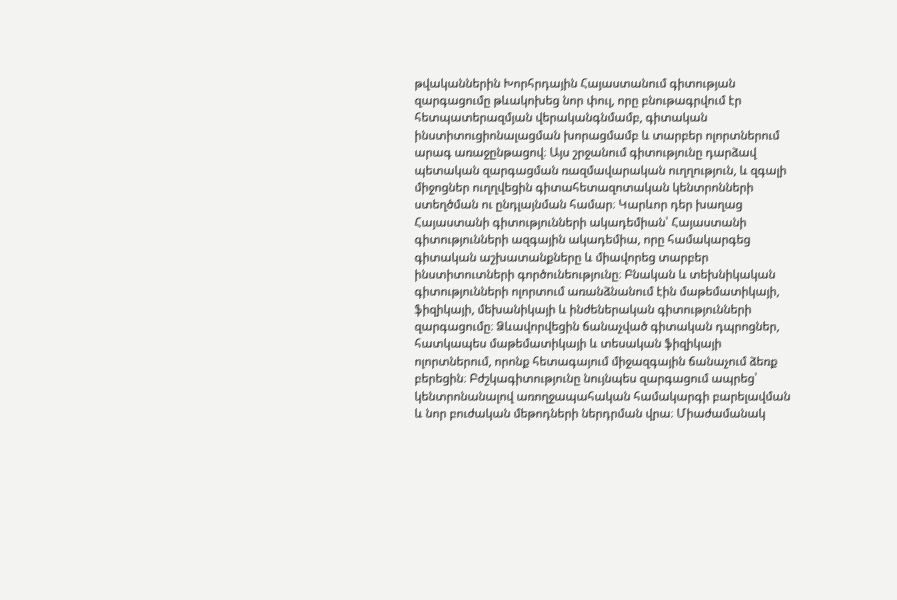թվականներին Խորհրդային Հայաստանում գիտության զարգացումը թևակոխեց նոր փուլ, որը բնութագրվում էր հետպատերազմյան վերականգնմամբ, գիտական ինստիտուցիոնալացման խորացմամբ և տարբեր ոլորտներում արագ առաջընթացով։ Այս շրջանում գիտությունը դարձավ պետական զարգացման ռազմավարական ուղղություն, և զգալի միջոցներ ուղղվեցին գիտահետազոտական կենտրոնների ստեղծման ու ընդլայնման համար։ Կարևոր դեր խաղաց Հայաստանի գիտությունների ակադեմիան՝ Հայաստանի գիտությունների ազգային ակադեմիա, որը համակարգեց գիտական աշխատանքները և միավորեց տարբեր ինստիտուտների գործունեությունը։ Բնական և տեխնիկական գիտությունների ոլորտում առանձնանում էին մաթեմատիկայի, ֆիզիկայի, մեխանիկայի և ինժեներական գիտությունների զարգացումը։ Ձևավորվեցին ճանաչված գիտական դպրոցներ, հատկապես մաթեմատիկայի և տեսական ֆիզիկայի ոլորտներում, որոնք հետագայում միջազգային ճանաչում ձեռք բերեցին։ Բժշկագիտությունը նույնպես զարգացում ապրեց՝ կենտրոնանալով առողջապահական համակարգի բարելավման և նոր բուժական մեթոդների ներդրման վրա։ Միաժամանակ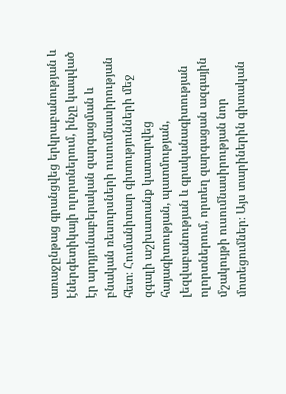առաջընթաց գրանցվեց երկրաբանության և էներգետիկայի ոլորտներում, ինչը կապված էր արդյունաբերական զարգացման և բնական ռեսուրսների ուսումնասիրության հետ։ Հումանիտար գիտությունների մեջ զգալի աշխատանք կատարվեց հայագիտության, պատմության, լեզվաբանության և գրականագիտության ոլորտներում, որտեղ զարգացան ազգային մշակույթի ուսումնասիրության նոր մոտեցումներ։ Այս տարիներին գիտական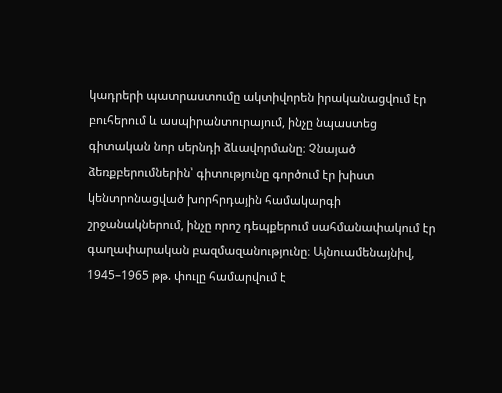կադրերի պատրաստումը ակտիվորեն իրականացվում էր բուհերում և ասպիրանտուրայում, ինչը նպաստեց գիտական նոր սերնդի ձևավորմանը։ Չնայած ձեռքբերումներին՝ գիտությունը գործում էր խիստ կենտրոնացված խորհրդային համակարգի շրջանակներում, ինչը որոշ դեպքերում սահմանափակում էր գաղափարական բազմազանությունը։ Այնուամենայնիվ, 1945–1965 թթ. փուլը համարվում է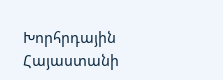Խորհրդային Հայաստանի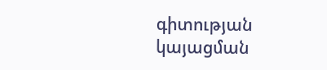գիտության կայացման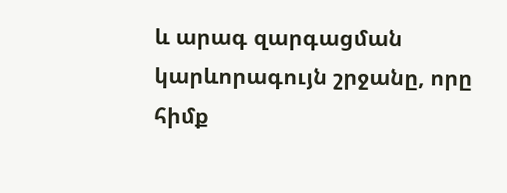և արագ զարգացման կարևորագույն շրջանը, որը հիմք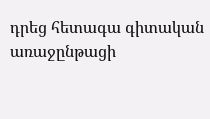դրեց հետագա գիտական առաջընթացի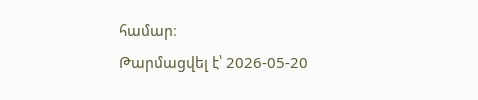համար։
Թարմացվել է՝ 2026-05-20